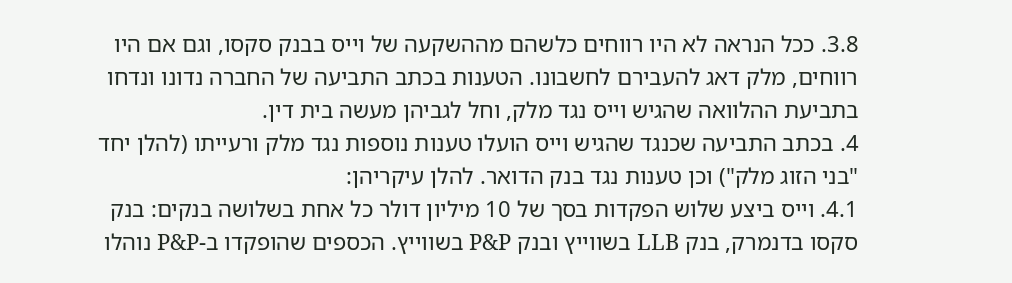3.8. ככל הנראה לא היו רווחים כלשהם מההשקעה של וייס בבנק סקסו, וגם אם היו רווחים, מלק דאג להעבירם לחשבונו. הטענות בכתב התביעה של החברה נדונו ונדחו בתביעת ההלוואה שהגיש וייס נגד מלק, וחל לגביהן מעשה בית דין.
4. בכתב התביעה שכנגד שהגיש וייס הועלו טענות נוספות נגד מלק ורעייתו (להלן יחד "בני הזוג מלק") וכן טענות נגד בנק הדואר. להלן עיקריהן:
4.1. וייס ביצע שלוש הפקדות בסך של 10 מיליון דולר כל אחת בשלושה בנקים: בנק סקסו בדנמרק, בנק LLB בשווייץ ובנק P&P בשווייץ. הכספים שהופקדו ב-P&P נוהלו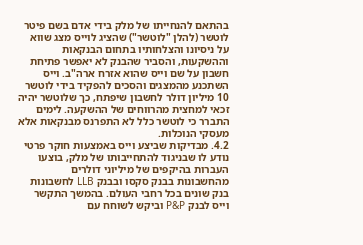בהתאם להנחייתו של מלק בידי אדם בשם פיטר לוטשר (להלן "לוטשר") שהציג לוייס מצג שווא על ניסיונו והצלחותיו בתחום הבנקאות וההשקעות, והסביר שהבנק לא יאפשר פתיחת חשבון על שם וייס שהוא אזרח ארה"ב. וייס השתכנע מהמצגים והסכים להפקיד בידי לוטשר 10 מיליון דולר לחשבון שיפתח, כך שלוטשר יהיה זכאי למחצית מהרווחים של ההשקעה. לימים התברר כי לוטשר כלל לא התפרנס מבנקאות אלא מעסקי הנוכלות.
4.2. מבדיקות שביצע וייס באמצעות חוקר פרטי נודע לו שבניגוד להתחייבותו של מלק, בוצעו העברות בהיקפים של מיליוני דולרים מהחשבונות בבנק סקסו ובבנק LLB לחשבונות בנק שונים בכל רחבי העולם. בהמשך התקשר וייס לבנק P&P וביקש לשוחח עם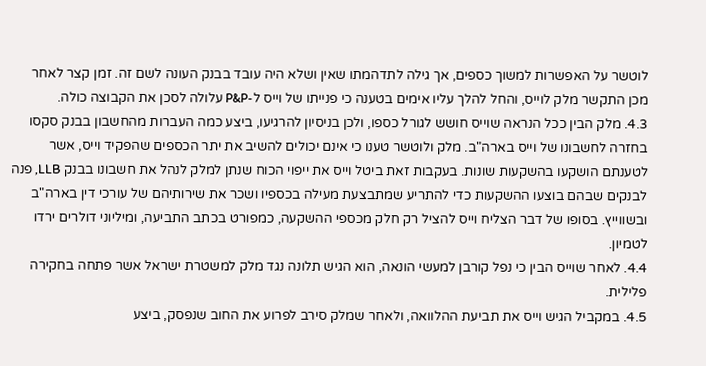לוטשר על האפשרות למשוך כספים, אך גילה לתדהמתו שאין ושלא היה עובד בבנק העונה לשם זה. זמן קצר לאחר מכן התקשר מלק לוייס, והחל להלך עליו אימים בטענה כי פנייתו של וייס ל-P&P עלולה לסכן את הקבוצה כולה.
4.3. מלק הבין ככל הנראה שוייס חושש לגורל כספו, ולכן בניסיון להרגיעו, ביצע כמה העברות מהחשבון בבנק סקסו בחזרה לחשבונו של וייס בארה"ב. מלק ולוטשר טענו כי אינם יכולים להשיב את יתר הכספים שהפקיד וייס, אשר לטענתם הושקעו בהשקעות שונות. בעקבות זאת ביטל וייס את ייפוי הכוח שנתן למלק לנהל את חשבונו בבנק LLB, פנה לבנקים שבהם בוצעו ההשקעות כדי להתריע שמתבצעת מעילה בכספיו ושכר את שירותיהם של עורכי דין בארה"ב ובשווייץ. בסופו של דבר הצליח וייס להציל רק חלק מכספי ההשקעה, כמפורט בכתב התביעה, ומיליוני דולרים ירדו לטמיון.
4.4. לאחר שוייס הבין כי נפל קורבן למעשי הונאה, הוא הגיש תלונה נגד מלק למשטרת ישראל אשר פתחה בחקירה פלילית.
4.5. במקביל הגיש וייס את תביעת ההלוואה, ולאחר שמלק סירב לפרוע את החוב שנפסק, ביצע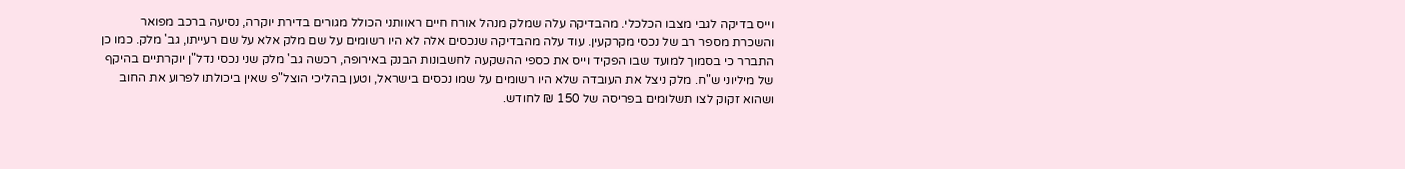וייס בדיקה לגבי מצבו הכלכלי. מהבדיקה עלה שמלק מנהל אורח חיים ראוותני הכולל מגורים בדירת יוקרה, נסיעה ברכב מפואר והשכרת מספר רב של נכסי מקרקעין. עוד עלה מהבדיקה שנכסים אלה לא היו רשומים על שם מלק אלא על שם רעייתו, גב' מלק. כמו כן התברר כי בסמוך למועד שבו הפקיד וייס את כספי ההשקעה לחשבונות הבנק באירופה, רכשה גב' מלק שני נכסי נדל"ן יוקרתיים בהיקף של מיליוני ש"ח. מלק ניצל את העובדה שלא היו רשומים על שמו נכסים בישראל, וטען בהליכי הוצל"פ שאין ביכולתו לפרוע את החוב ושהוא זקוק לצו תשלומים בפריסה של 150 ₪ לחודש.